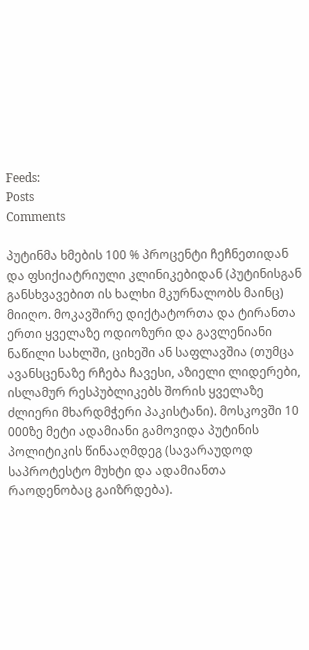Feeds:
Posts
Comments

პუტინმა ხმების 100 % პროცენტი ჩეჩნეთიდან და ფსიქიატრიული კლინიკებიდან (პუტინისგან განსხვავებით ის ხალხი მკურნალობს მაინც) მიიღო. მოკავშირე დიქტატორთა და ტირანთა ერთი ყველაზე ოდიოზური და გავლენიანი ნაწილი სახლში, ციხეში ან საფლავშია (თუმცა ავანსცენაზე რჩება ჩავესი, აზიელი ლიდერები, ისლამურ რესპუბლიკებს შორის ყველაზე ძლიერი მხარდმჭერი პაკისტანი). მოსკოვში 10 000ზე მეტი ადამიანი გამოვიდა პუტინის პოლიტიკის წინააღმდეგ (სავარაუდოდ საპროტესტო მუხტი და ადამიანთა რაოდენობაც გაიზრდება).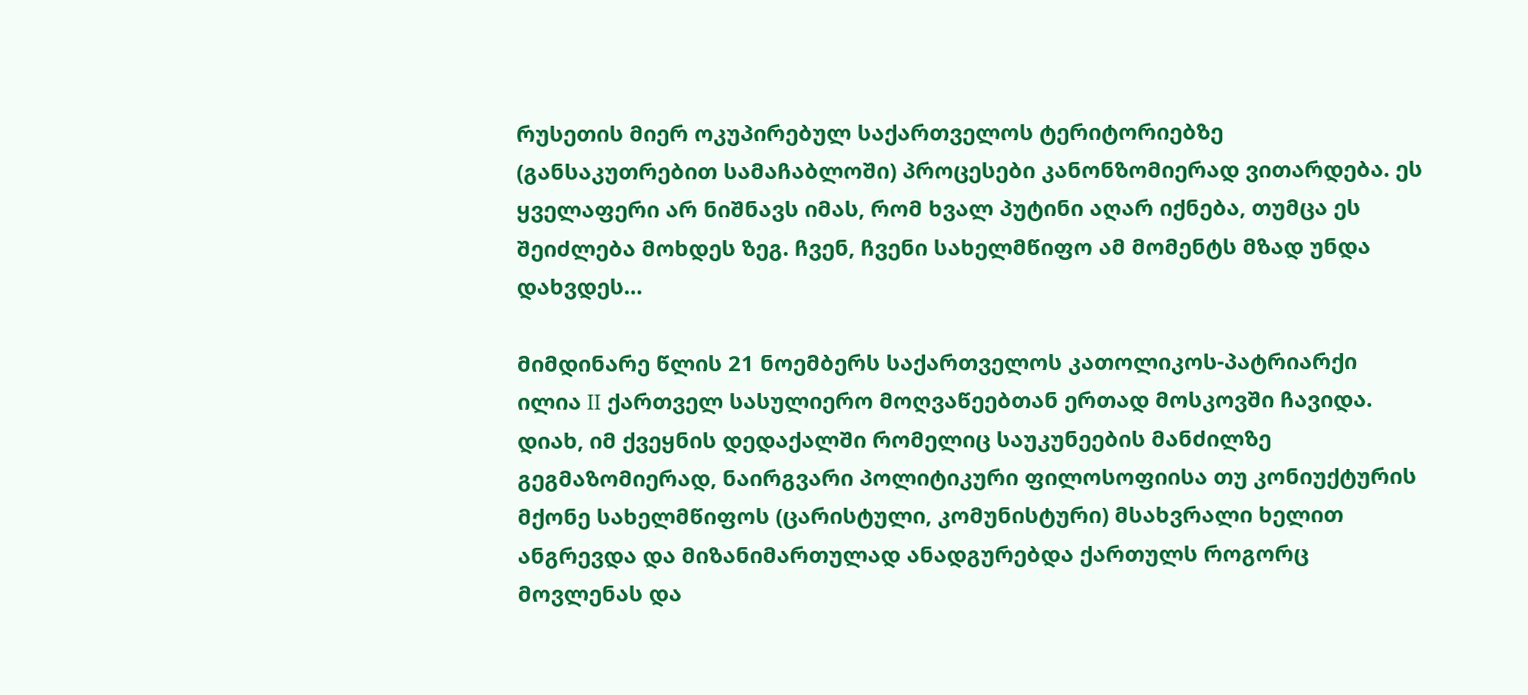რუსეთის მიერ ოკუპირებულ საქართველოს ტერიტორიებზე (განსაკუთრებით სამაჩაბლოში) პროცესები კანონზომიერად ვითარდება. ეს ყველაფერი არ ნიშნავს იმას, რომ ხვალ პუტინი აღარ იქნება, თუმცა ეს შეიძლება მოხდეს ზეგ. ჩვენ, ჩვენი სახელმწიფო ამ მომენტს მზად უნდა დახვდეს…

მიმდინარე წლის 21 ნოემბერს საქართველოს კათოლიკოს-პატრიარქი ილია II ქართველ სასულიერო მოღვაწეებთან ერთად მოსკოვში ჩავიდა. დიახ, იმ ქვეყნის დედაქალში რომელიც საუკუნეების მანძილზე გეგმაზომიერად, ნაირგვარი პოლიტიკური ფილოსოფიისა თუ კონიუქტურის მქონე სახელმწიფოს (ცარისტული, კომუნისტური) მსახვრალი ხელით ანგრევდა და მიზანიმართულად ანადგურებდა ქართულს როგორც მოვლენას და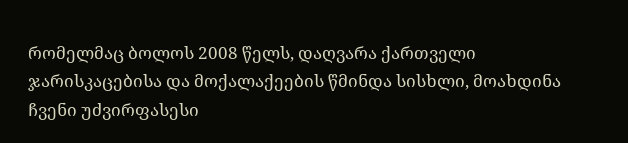რომელმაც ბოლოს 2008 წელს, დაღვარა ქართველი ჯარისკაცებისა და მოქალაქეების წმინდა სისხლი, მოახდინა ჩვენი უძვირფასესი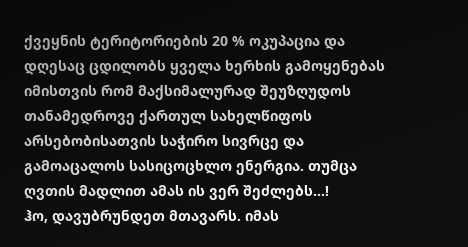ქვეყნის ტერიტორიების 20 % ოკუპაცია და დღესაც ცდილობს ყველა ხერხის გამოყენებას იმისთვის რომ მაქსიმალურად შეუზღუდოს თანამედროვე ქართულ სახელწიფოს არსებობისათვის საჭირო სივრცე და გამოაცალოს სასიცოცხლო ენერგია. თუმცა ღვთის მადლით ამას ის ვერ შეძლებს…!
ჰო, დავუბრუნდეთ მთავარს. იმას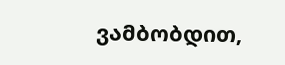ვამბობდით,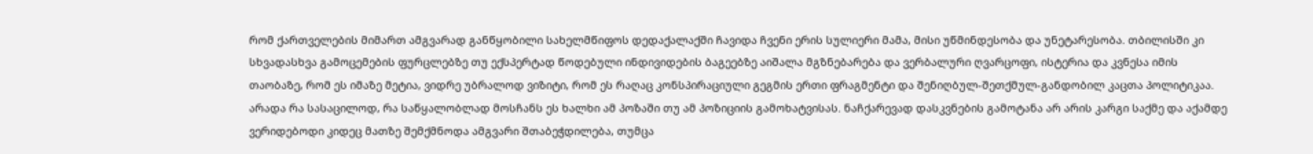რომ ქართველების მიმართ ამგვარად განწყობილი სახელმწიფოს დედაქალაქში ჩავიდა ჩვენი ერის სულიერი მამა, მისი უწმინდესობა და უნეტარესობა. თბილისში კი სხვადასხვა გამოცემების ფურცლებზე თუ ექსპერტად წოდებული ინდივიდების ბაგეებზე აიშალა მგზნებარება და ვერბალური ღვარცოფი, ისტერია და კვნესა იმის თაობაზე, რომ ეს იმაზე მეტია, ვიდრე უბრალოდ ვიზიტი, რომ ეს რაღაც კონსპირაციული გეგმის ერთი ფრაგმენტი და შენიღბულ-შეთქმულ-განდობილ კაცთა პოლიტიკაა. არადა რა სასაცილოდ, რა საწყალობლად მოსჩანს ეს ხალხი ამ პოზაში თუ ამ პოზიციის გამოხატვისას. ნაჩქარევად დასკვნების გამოტანა არ არის კარგი საქმე და აქამდე ვერიდებოდი კიდეც მათზე შემქმნოდა ამგვარი შთაბეჭდილება, თუმცა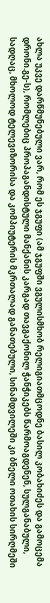ახლა უკვე დარწმუნებული ვარ, რომ ეს ჯგუფი (ამ ჯგუფში ვგულისმხობ რელიგიათმცოდნე ბასილ კობახიძეს და გამოცემა დრონი.გე-ს), რომლებიც პროპაგანდისტული მანქანის კარგად თავგაქონილ ჭანჭიკებს წარმოაგდენენ, სულგანაბული, სადღაც, მხოლოდ ტელევიზორისა და კომპიუტერის მკრთალად განათებული, სინამდვილეში კი ბნელი ოთახის სირღმეში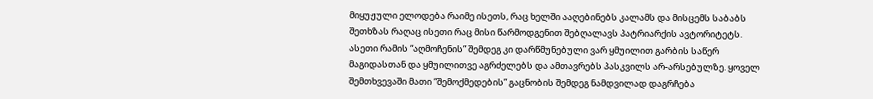მიყუჟული ელოდება რაიმე ისეთს, რაც ხელში ააღებინებს კალამს და მისცემს საბაბს შეთხზას რაღაც ისეთი რაც მისი წარმოდგენით შებღალავს პატრიარქის ავტორიტეტს. ასეთი რამის “აღმოჩენის” შემდეგ კი დარწმუნებული ვარ ყმუილით გარბის საწერ მაგიდასთან და ყმუილითვე აგრძელებს და ამთავრებს პასკვილს არ-არსებულზე. ყოველ შემთხვევაში მათი “შემოქმედების” გაცნობის შემდეგ ნამდვილად დაგრჩება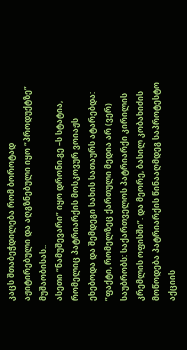კაცს შთაბეჭდილება რომ ბოროტად აჟიტირებული და აღგზნებული იყო “პროდუქტზე” მუშაობისას..
ასეთი “ნამუშევარი” იყო დრონი.გე –ს სტატია, რომელიც პატრიარქის მოსკოვურ ვოიაჟს ეხებოდა და შემდეგი სახის სათაურს ატარებდა: ”ფაქტი, რომელზეც ქართული მედია არ (ვერ) საუბრობს: საქართველოს პატრიარქი კირილის კრემლის ოფისში”. და მეორე, ბასილ კობახიძის მოწოდება პატრიარქის წინააღმდეგ საპროტესტო აქციის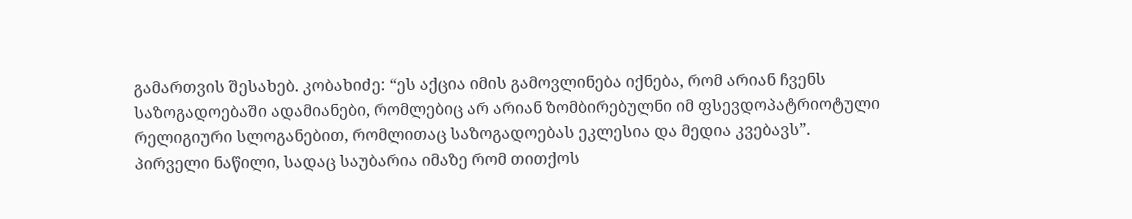გამართვის შესახებ. კობახიძე: “ეს აქცია იმის გამოვლინება იქნება, რომ არიან ჩვენს საზოგადოებაში ადამიანები, რომლებიც არ არიან ზომბირებულნი იმ ფსევდოპატრიოტული რელიგიური სლოგანებით, რომლითაც საზოგადოებას ეკლესია და მედია კვებავს”.
პირველი ნაწილი, სადაც საუბარია იმაზე რომ თითქოს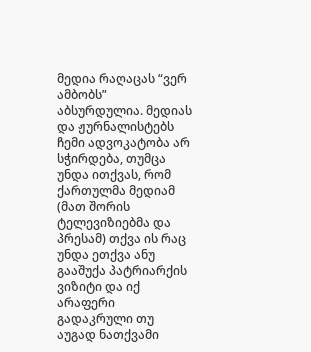მედია რაღაცას “ვერ ამბობს” აბსურდულია. მედიას და ჟურნალისტებს ჩემი ადვოკატობა არ სჭირდება, თუმცა უნდა ითქვას, რომ ქართულმა მედიამ (მათ შორის ტელევიზიებმა და პრესამ) თქვა ის რაც უნდა ეთქვა ანუ გააშუქა პატრიარქის ვიზიტი და იქ არაფერი გადაკრული თუ აუგად ნათქვამი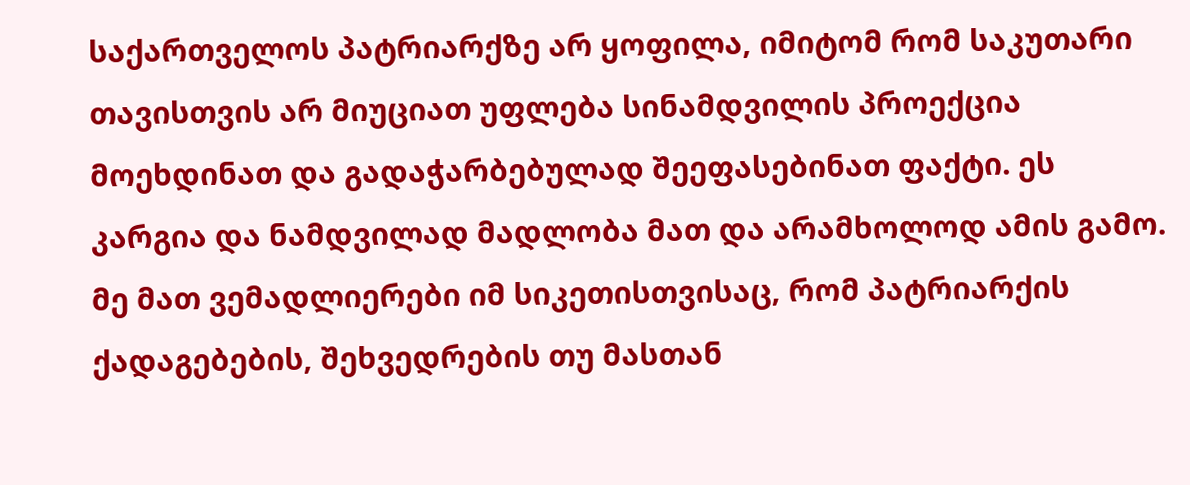საქართველოს პატრიარქზე არ ყოფილა, იმიტომ რომ საკუთარი თავისთვის არ მიუციათ უფლება სინამდვილის პროექცია მოეხდინათ და გადაჭარბებულად შეეფასებინათ ფაქტი. ეს კარგია და ნამდვილად მადლობა მათ და არამხოლოდ ამის გამო. მე მათ ვემადლიერები იმ სიკეთისთვისაც, რომ პატრიარქის ქადაგებების, შეხვედრების თუ მასთან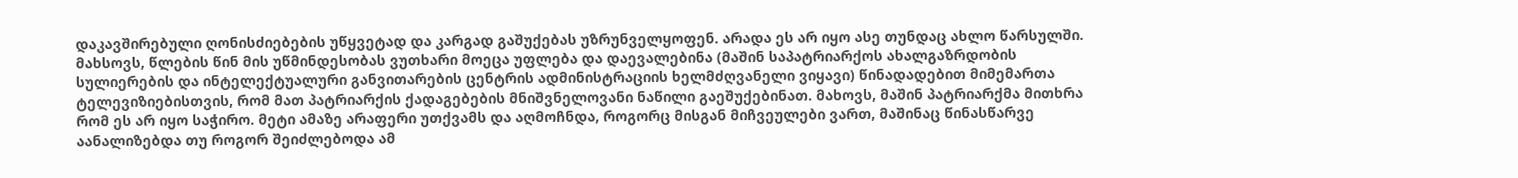დაკავშირებული ღონისძიებების უწყვეტად და კარგად გაშუქებას უზრუნველყოფენ. არადა ეს არ იყო ასე თუნდაც ახლო წარსულში. მახსოვს, წლების წინ მის უწმინდესობას ვუთხარი მოეცა უფლება და დაევალებინა (მაშინ საპატრიარქოს ახალგაზრდობის სულიერების და ინტელექტუალური განვითარების ცენტრის ადმინისტრაციის ხელმძღვანელი ვიყავი) წინადადებით მიმემართა ტელევიზიებისთვის, რომ მათ პატრიარქის ქადაგებების მნიშვნელოვანი ნაწილი გაეშუქებინათ. მახოვს, მაშინ პატრიარქმა მითხრა რომ ეს არ იყო საჭირო. მეტი ამაზე არაფერი უთქვამს და აღმოჩნდა, როგორც მისგან მიჩვეულები ვართ, მაშინაც წინასწარვე აანალიზებდა თუ როგორ შეიძლებოდა ამ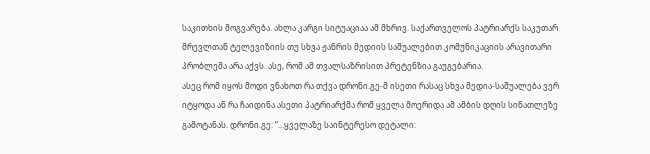საკითხის მოგვარება. ახლა კარგი სიტუაციაა ამ მხრივ. საქართველოს პატრიარქს საკუთარ მრევლთან ტელევიზიის თუ სხვა ჟანრის მედიის საშუალებით კომუნიკაციის არავითარი პრობლემა არა აქვს. ასე, რომ ამ თვალსაზრისით პრეტენზია გაუგებარია.
ასეც რომ იყოს მოდი ვნახოთ რა თქვა დრონი.გე-მ ისეთი რასაც სხვა მედია-საშუალება ვერ იტყოდა ან რა ჩაიდინა ასეთი პატრიარქმა რომ ყველა მოერიდა ამ ამბის დღის სინათლეზე გამოტანას. დრონი.გე: “…ყველაზე საინტერესო დეტალი: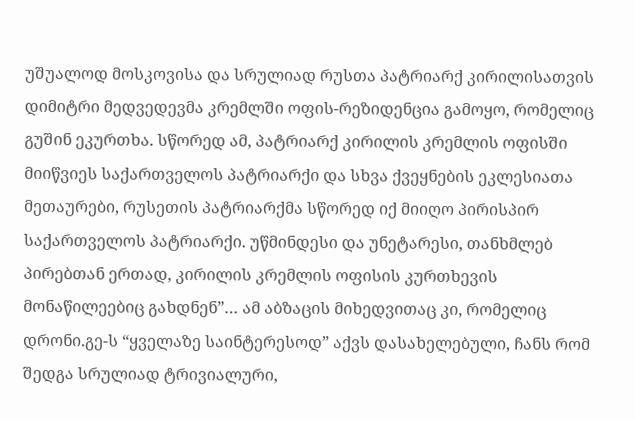უშუალოდ მოსკოვისა და სრულიად რუსთა პატრიარქ კირილისათვის დიმიტრი მედვედევმა კრემლში ოფის-რეზიდენცია გამოყო, რომელიც გუშინ ეკურთხა. სწორედ ამ, პატრიარქ კირილის კრემლის ოფისში მიიწვიეს საქართველოს პატრიარქი და სხვა ქვეყნების ეკლესიათა მეთაურები, რუსეთის პატრიარქმა სწორედ იქ მიიღო პირისპირ საქართველოს პატრიარქი. უწმინდესი და უნეტარესი, თანხმლებ პირებთან ერთად, კირილის კრემლის ოფისის კურთხევის მონაწილეებიც გახდნენ”… ამ აბზაცის მიხედვითაც კი, რომელიც დრონი.გე-ს “ყველაზე საინტერესოდ” აქვს დასახელებული, ჩანს რომ შედგა სრულიად ტრივიალური,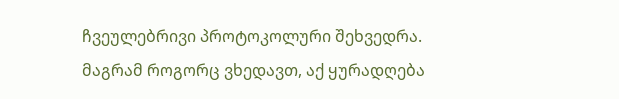ჩვეულებრივი პროტოკოლური შეხვედრა. მაგრამ როგორც ვხედავთ, აქ ყურადღება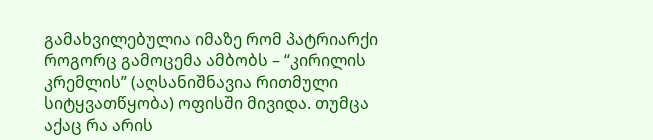გამახვილებულია იმაზე რომ პატრიარქი როგორც გამოცემა ამბობს – “კირილის კრემლის” (აღსანიშნავია რითმული სიტყვათწყობა) ოფისში მივიდა. თუმცა აქაც რა არის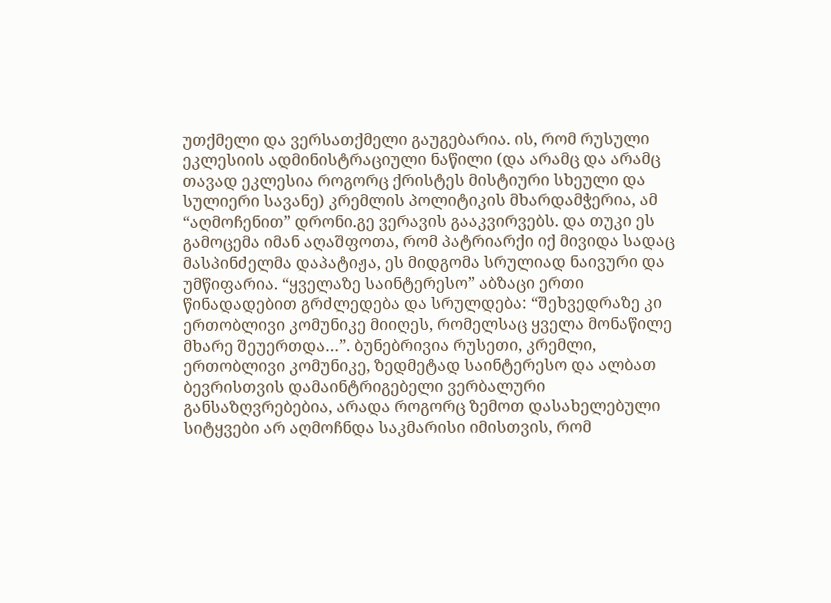უთქმელი და ვერსათქმელი გაუგებარია. ის, რომ რუსული ეკლესიის ადმინისტრაციული ნაწილი (და არამც და არამც თავად ეკლესია როგორც ქრისტეს მისტიური სხეული და სულიერი სავანე) კრემლის პოლიტიკის მხარდამჭერია, ამ “აღმოჩენით” დრონი.გე ვერავის გააკვირვებს. და თუკი ეს გამოცემა იმან აღაშფოთა, რომ პატრიარქი იქ მივიდა სადაც მასპინძელმა დაპატიჟა, ეს მიდგომა სრულიად ნაივური და უმწიფარია. “ყველაზე საინტერესო” აბზაცი ერთი წინადადებით გრძლედება და სრულდება: “შეხვედრაზე კი ერთობლივი კომუნიკე მიიღეს, რომელსაც ყველა მონაწილე მხარე შეუერთდა…”. ბუნებრივია რუსეთი, კრემლი, ერთობლივი კომუნიკე, ზედმეტად საინტერესო და ალბათ ბევრისთვის დამაინტრიგებელი ვერბალური განსაზღვრებებია, არადა როგორც ზემოთ დასახელებული სიტყვები არ აღმოჩნდა საკმარისი იმისთვის, რომ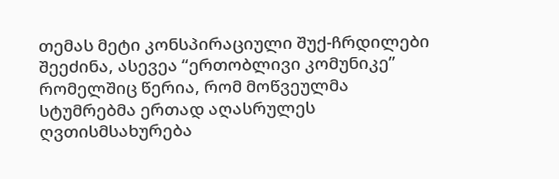თემას მეტი კონსპირაციული შუქ-ჩრდილები შეეძინა, ასევეა “ერთობლივი კომუნიკე” რომელშიც წერია, რომ მოწვეულმა სტუმრებმა ერთად აღასრულეს ღვთისმსახურება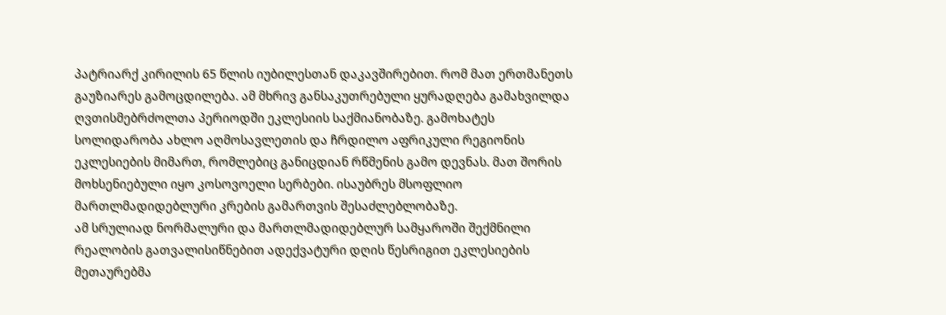პატრიარქ კირილის 65 წლის იუბილესთან დაკავშირებით. რომ მათ ერთმანეთს გაუზიარეს გამოცდილება. ამ მხრივ განსაკუთრებული ყურადღება გამახვილდა ღვთისმებრძოლთა პერიოდში ეკლესიის საქმიანობაზე. გამოხატეს სოლიდარობა ახლო აღმოსავლეთის და ჩრდილო აფრიკული რეგიონის ეკლესიების მიმართ, რომლებიც განიცდიან რწმენის გამო დევნას. მათ შორის მოხსენიებული იყო კოსოვოელი სერბები. ისაუბრეს მსოფლიო მართლმადიდებლური კრების გამართვის შესაძლებლობაზე.
ამ სრულიად ნორმალური და მართლმადიდებლურ სამყაროში შექმნილი რეალობის გათვალისიწნებით ადექვატური დღის წესრიგით ეკლესიების მეთაურებმა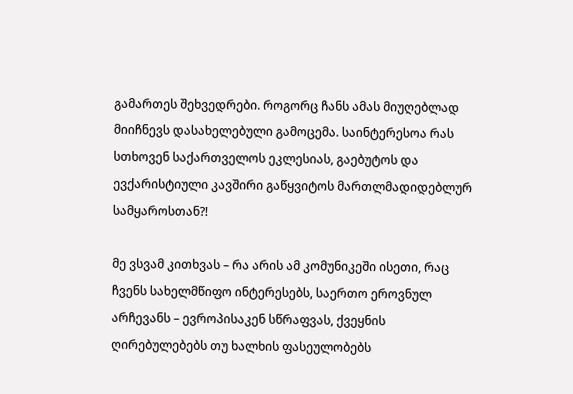გამართეს შეხვედრები. როგორც ჩანს ამას მიუღებლად მიიჩნევს დასახელებული გამოცემა. საინტერესოა რას სთხოვენ საქართველოს ეკლესიას, გაებუტოს და ევქარისტიული კავშირი გაწყვიტოს მართლმადიდებლურ სამყაროსთან?!

მე ვსვამ კითხვას – რა არის ამ კომუნიკეში ისეთი, რაც ჩვენს სახელმწიფო ინტერესებს, საერთო ეროვნულ არჩევანს – ევროპისაკენ სწრაფვას, ქვეყნის ღირებულებებს თუ ხალხის ფასეულობებს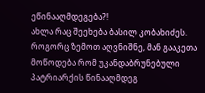ეწინააღმდეგება?!
ახლა რაც შეეხება ბასილ კობახიძეს. როგორც ზემოთ აღვნიშნე, მან გააკეთა მოწოდება რომ უკანდაბრუნებული პატრიარქის წინააღმდეგ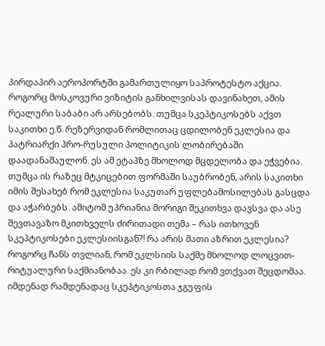პირდაპირ აეროპორტში გამართულიყო საპროტესტო აქცია. როგორც მოსკოვური ვიზიტის განხილვისას დავინახეთ, ამის რეალური საბაბი არ არსებობს. თუმცა სკეპტიკოსებს აქვთ საკითხი ე.წ. რეზერვიდან რომლითაც ცდილობენ ეკლესია და პატრიარქი პრო-რუსული პოლიტიკის ლობირებაში დაადანაშაულონ. ეს ამ ეტაპზე მხოლოდ მცდელობა და ეჭვებია. თუმცა ის რაზეც მტკიცებით ფორმაში საუბრობენ, არის საკითხი იმის შესახებ რომ ეკლესია საკუთარ უფლებამოსილებას გასცდა და აჭარბებს. ამიტომ უპრიანია მორიგი შეკითხვა დავსვა და ასე შევთავაზო მკითხველს ძირითადი თემა – რას ითხოვენ სკეპტიკოსები ეკლესიისგან?! რა არის მათი აზრით ეკლესია? როგორც ჩანს თვლიან, რომ ეკლსიის საქმე მხოლოდ ლოცვით-რიტუალური საქმიანობაა. ეს კი რბილად რომ ვთქვათ შეცდომაა. იმდენად რამდენადაც სკეპტიკოსთა ჯგუფის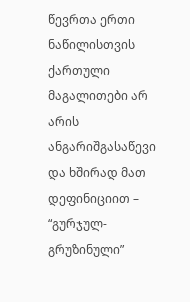წევრთა ერთი ნაწილისთვის ქართული მაგალითები არ არის ანგარიშგასაწევი და ხშირად მათ დეფინიციით – “გურჯულ-გრუზინული”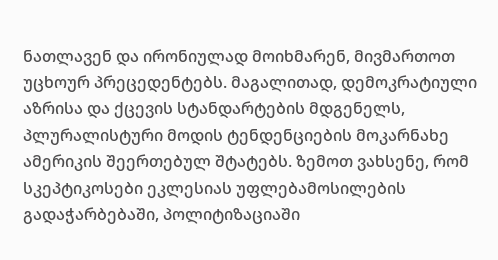ნათლავენ და ირონიულად მოიხმარენ, მივმართოთ უცხოურ პრეცედენტებს. მაგალითად, დემოკრატიული აზრისა და ქცევის სტანდარტების მდგენელს, პლურალისტური მოდის ტენდენციების მოკარნახე ამერიკის შეერთებულ შტატებს. ზემოთ ვახსენე, რომ სკეპტიკოსები ეკლესიას უფლებამოსილების გადაჭარბებაში, პოლიტიზაციაში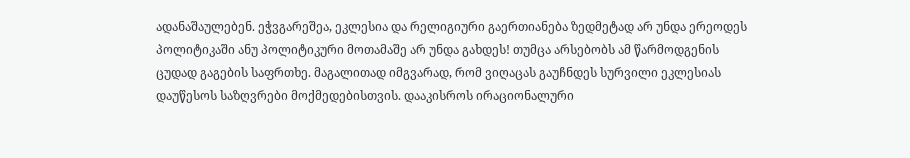ადანაშაულებენ. ეჭვგარეშეა, ეკლესია და რელიგიური გაერთიანება ზედმეტად არ უნდა ერეოდეს პოლიტიკაში ანუ პოლიტიკური მოთამაშე არ უნდა გახდეს! თუმცა არსებობს ამ წარმოდგენის ცუდად გაგების საფრთხე. მაგალითად იმგვარად, რომ ვიღაცას გაუჩნდეს სურვილი ეკლესიას დაუწესოს საზღვრები მოქმედებისთვის. დააკისროს ირაციონალური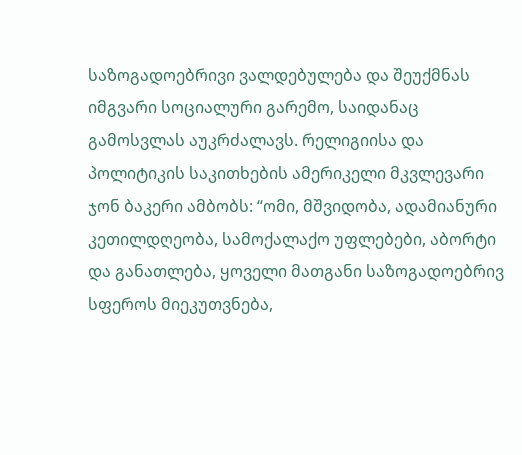საზოგადოებრივი ვალდებულება და შეუქმნას იმგვარი სოციალური გარემო, საიდანაც გამოსვლას აუკრძალავს. რელიგიისა და პოლიტიკის საკითხების ამერიკელი მკვლევარი ჯონ ბაკერი ამბობს: “ომი, მშვიდობა, ადამიანური კეთილდღეობა, სამოქალაქო უფლებები, აბორტი და განათლება, ყოველი მათგანი საზოგადოებრივ სფეროს მიეკუთვნება,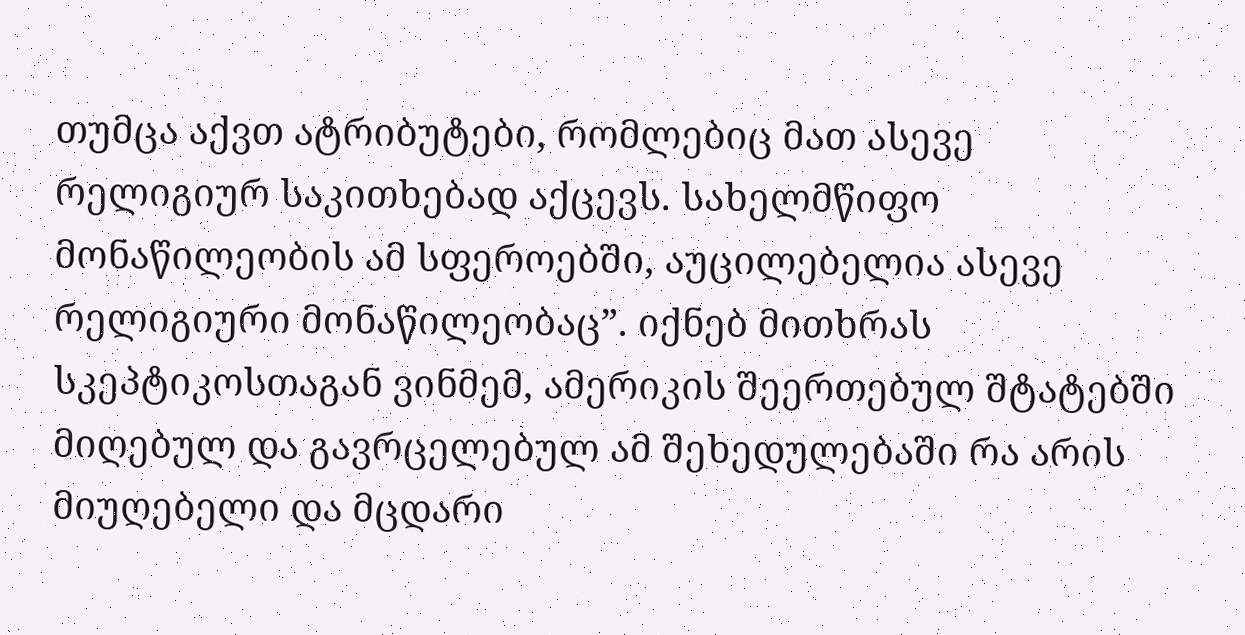თუმცა აქვთ ატრიბუტები, რომლებიც მათ ასევე რელიგიურ საკითხებად აქცევს. სახელმწიფო მონაწილეობის ამ სფეროებში, აუცილებელია ასევე რელიგიური მონაწილეობაც”. იქნებ მითხრას სკეპტიკოსთაგან ვინმემ, ამერიკის შეერთებულ შტატებში მიღებულ და გავრცელებულ ამ შეხედულებაში რა არის მიუღებელი და მცდარი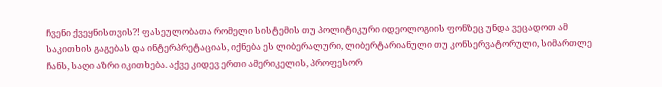ჩვენი ქვეყნისთვის?! ფასეულობათა რომელი სისტემის თუ პოლიტიკური იდეოლოგიის ფონზეც უნდა ვეცადოთ ამ საკითხის გაგებას და ინტერპრეტაციას, იქნება ეს ლიბერალური, ლიბერტარიანული თუ კონსერვატორული, სიმართლე ჩანს, საღი აზრი იკითხება. აქვე კიდევ ერთი ამერიკელის, პროფესორ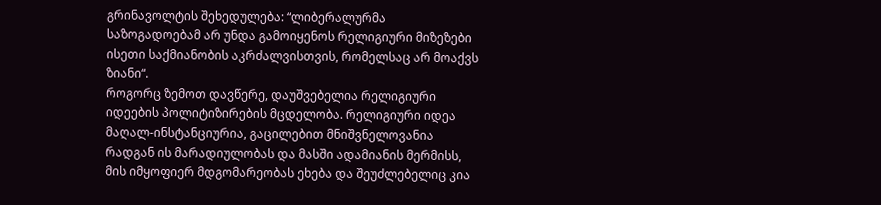გრინავოლტის შეხედულება: “ლიბერალურმა საზოგადოებამ არ უნდა გამოიყენოს რელიგიური მიზეზები ისეთი საქმიანობის აკრძალვისთვის, რომელსაც არ მოაქვს ზიანი“.
როგორც ზემოთ დავწერე, დაუშვებელია რელიგიური იდეების პოლიტიზირების მცდელობა. რელიგიური იდეა მაღალ-ინსტანციურია, გაცილებით მნიშვნელოვანია რადგან ის მარადიულობას და მასში ადამიანის მერმისს, მის იმყოფიერ მდგომარეობას ეხება და შეუძლებელიც კია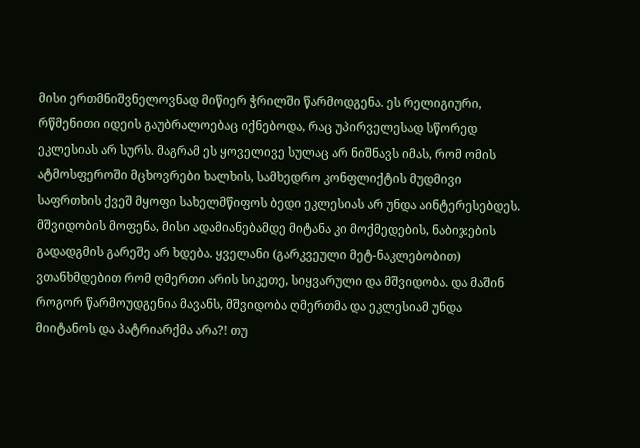მისი ერთმნიშვნელოვნად მიწიერ ჭრილში წარმოდგენა. ეს რელიგიური, რწმენითი იდეის გაუბრალოებაც იქნებოდა, რაც უპირველესად სწორედ ეკლესიას არ სურს. მაგრამ ეს ყოველივე სულაც არ ნიშნავს იმას, რომ ომის ატმოსფეროში მცხოვრები ხალხის, სამხედრო კონფლიქტის მუდმივი საფრთხის ქვეშ მყოფი სახელმწიფოს ბედი ეკლესიას არ უნდა აინტერესებდეს. მშვიდობის მოფენა, მისი ადამიანებამდე მიტანა კი მოქმედების, ნაბიჯების გადადგმის გარეშე არ ხდება. ყველანი (გარკვეული მეტ-ნაკლებობით) ვთანხმდებით რომ ღმერთი არის სიკეთე, სიყვარული და მშვიდობა. და მაშინ როგორ წარმოუდგენია მავანს, მშვიდობა ღმერთმა და ეკლესიამ უნდა მიიტანოს და პატრიარქმა არა?! თუ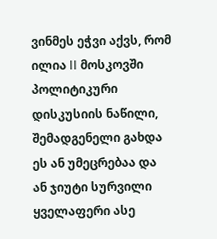ვინმეს ეჭვი აქვს, რომ ილია II მოსკოვში პოლიტიკური დისკუსიის ნაწილი, შემადგენელი გახდა ეს ან უმეცრებაა და ან ჯიუტი სურვილი ყველაფერი ასე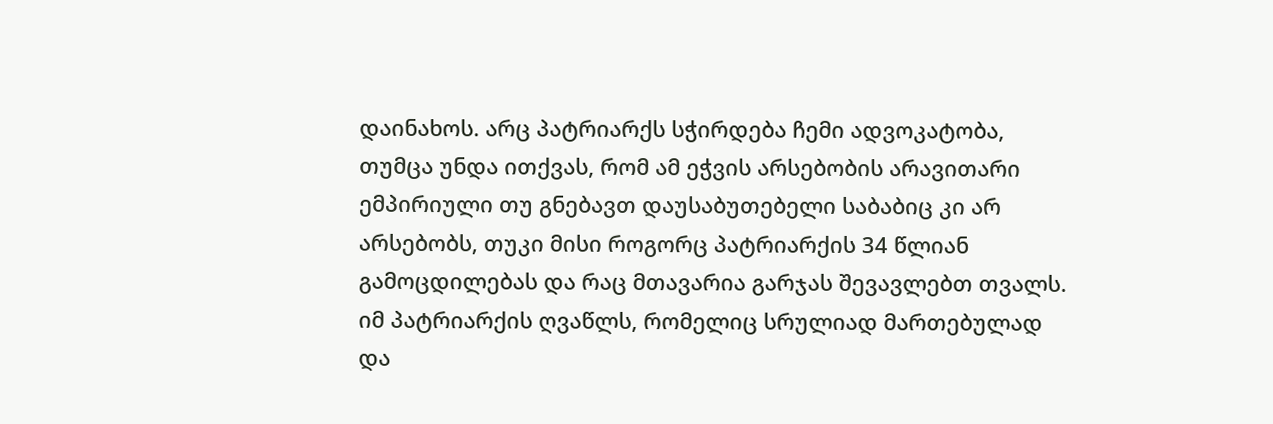დაინახოს. არც პატრიარქს სჭირდება ჩემი ადვოკატობა, თუმცა უნდა ითქვას, რომ ამ ეჭვის არსებობის არავითარი ემპირიული თუ გნებავთ დაუსაბუთებელი საბაბიც კი არ არსებობს, თუკი მისი როგორც პატრიარქის 34 წლიან გამოცდილებას და რაც მთავარია გარჯას შევავლებთ თვალს. იმ პატრიარქის ღვაწლს, რომელიც სრულიად მართებულად და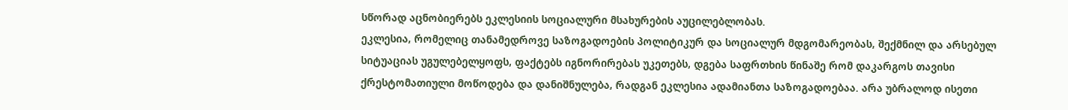სწორად აცნობიერებს ეკლესიის სოციალური მსახურების აუცილებლობას.
ეკლესია, რომელიც თანამედროვე საზოგადოების პოლიტიკურ და სოციალურ მდგომარეობას, შექმნილ და არსებულ სიტუაციას უგულებელყოფს, ფაქტებს იგნორირებას უკეთებს, დგება საფრთხის წინაშე რომ დაკარგოს თავისი ქრესტომათიული მოწოდება და დანიშნულება, რადგან ეკლესია ადამიანთა საზოგადოებაა. არა უბრალოდ ისეთი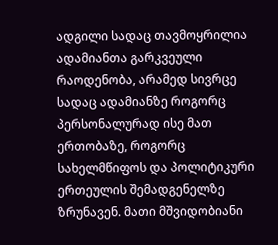ადგილი სადაც თავმოყრილია ადამიანთა გარკვეული რაოდენობა, არამედ სივრცე სადაც ადამიანზე როგორც პერსონალურად ისე მათ ერთობაზე, როგორც სახელმწიფოს და პოლიტიკური ერთეულის შემადგენელზე ზრუნავენ. მათი მშვიდობიანი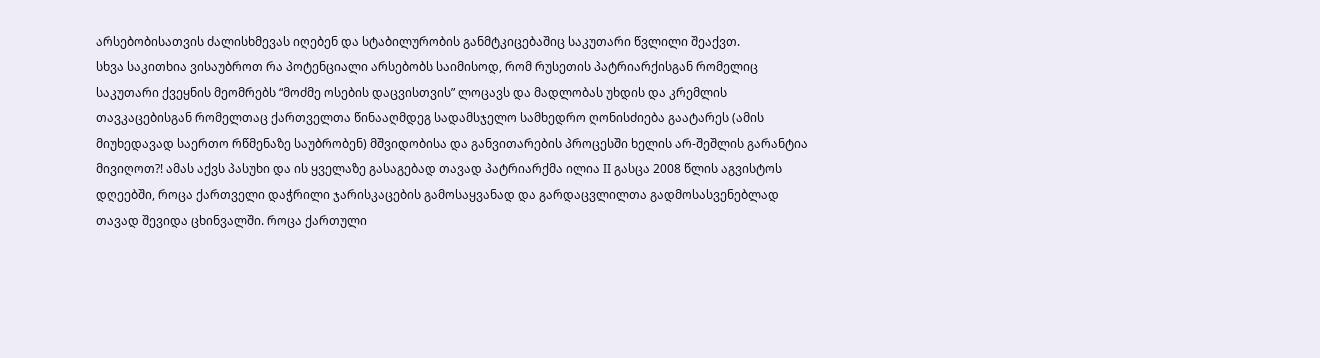არსებობისათვის ძალისხმევას იღებენ და სტაბილურობის განმტკიცებაშიც საკუთარი წვლილი შეაქვთ.
სხვა საკითხია ვისაუბროთ რა პოტენციალი არსებობს საიმისოდ, რომ რუსეთის პატრიარქისგან რომელიც საკუთარი ქვეყნის მეომრებს “მოძმე ოსების დაცვისთვის” ლოცავს და მადლობას უხდის და კრემლის თავკაცებისგან რომელთაც ქართველთა წინააღმდეგ სადამსჯელო სამხედრო ღონისძიება გაატარეს (ამის მიუხედავად საერთო რწმენაზე საუბრობენ) მშვიდობისა და განვითარების პროცესში ხელის არ-შეშლის გარანტია მივიღოთ?! ამას აქვს პასუხი და ის ყველაზე გასაგებად თავად პატრიარქმა ილია II გასცა 2008 წლის აგვისტოს დღეებში, როცა ქართველი დაჭრილი ჯარისკაცების გამოსაყვანად და გარდაცვლილთა გადმოსასვენებლად თავად შევიდა ცხინვალში. როცა ქართული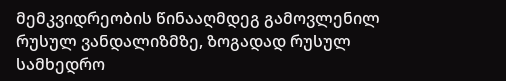მემკვიდრეობის წინააღმდეგ გამოვლენილ რუსულ ვანდალიზმზე, ზოგადად რუსულ სამხედრო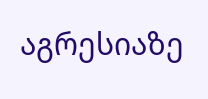აგრესიაზე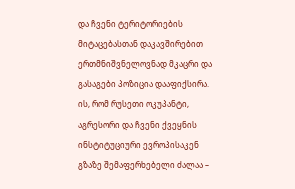და ჩვენი ტერიტორიების მიტაცებასთან დაკავშირებით ერთმნიშვნელოვნად მკაცრი და გასაგები პოზიცია დააფიქსირა. ის, რომ რუსეთი ოკუპანტი, აგრესორი და ჩვენი ქვეყნის ინსტიტუციური ევროპისაკენ გზაზე შემაფერხებელი ძალაა –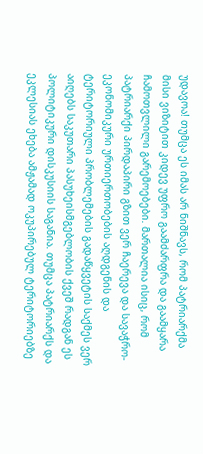უდავოა! თუმცა ეს იმას არ ნიშნავს, რომ პატრიარქმა მისი ვიზიტით კიდევ უფრო გაამძარფრა და გაამყარა ჩამოთვლილი გარემოებები. მართალია ისიც, რომ პატრიარქი პირდაპირი გზით ვერ ჩაერევა და სავაჭრო-ეკონომიკური ურთიერთობების აღდგენის და ტერიტორიული პრობლემების გადაწყვეტის საქმეს ვერ აიღებს საკუთარი პასუხეისმგებლობის ქვეშ რადგან ეს პოლიტიკური დისკუსიის საგანია. თუმცა პატრიარქს და ეკლესიას ეხება ამჟამად ოკუპირებულ ტერიტორიებზე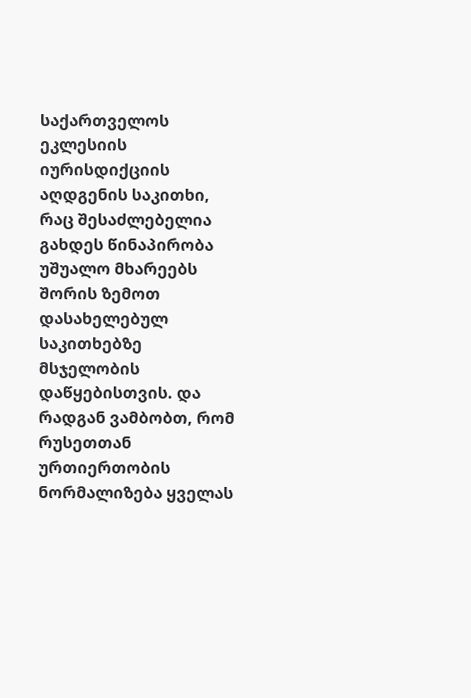საქართველოს ეკლესიის იურისდიქციის აღდგენის საკითხი, რაც შესაძლებელია გახდეს წინაპირობა უშუალო მხარეებს შორის ზემოთ დასახელებულ საკითხებზე მსჯელობის დაწყებისთვის. და რადგან ვამბობთ, რომ რუსეთთან ურთიერთობის ნორმალიზება ყველას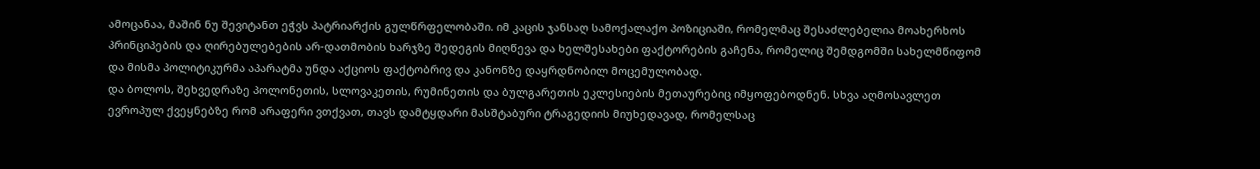ამოცანაა, მაშინ ნუ შევიტანთ ეჭვს პატრიარქის გულწრფელობაში. იმ კაცის ჯანსაღ სამოქალაქო პოზიციაში, რომელმაც შესაძლებელია მოახერხოს პრინციპების და ღირებულებების არ-დათმობის ხარჯზე შედეგის მიღწევა და ხელშესახები ფაქტორების გაჩენა, რომელიც შემდგომში სახელმწიფომ და მისმა პოლიტიკურმა აპარატმა უნდა აქციოს ფაქტობრივ და კანონზე დაყრდნობილ მოცემულობად.
და ბოლოს, შეხვედრაზე პოლონეთის, სლოვაკეთის, რუმინეთის და ბულგარეთის ეკლესიების მეთაურებიც იმყოფებოდნენ. სხვა აღმოსავლეთ ევროპულ ქვეყნებზე რომ არაფერი ვთქვათ, თავს დამტყდარი მასშტაბური ტრაგედიის მიუხედავად, რომელსაც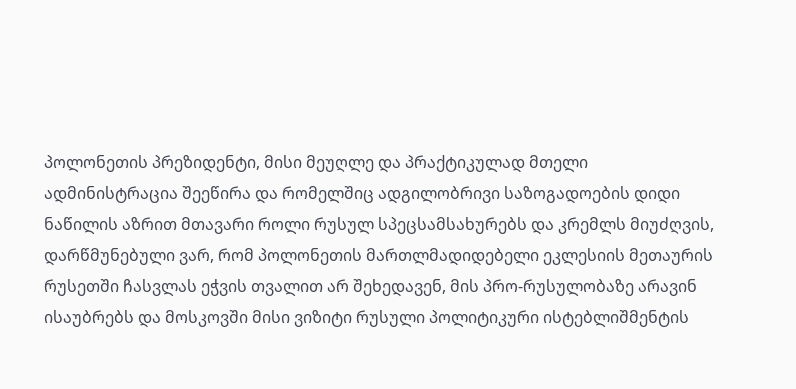პოლონეთის პრეზიდენტი, მისი მეუღლე და პრაქტიკულად მთელი ადმინისტრაცია შეეწირა და რომელშიც ადგილობრივი საზოგადოების დიდი ნაწილის აზრით მთავარი როლი რუსულ სპეცსამსახურებს და კრემლს მიუძღვის, დარწმუნებული ვარ, რომ პოლონეთის მართლმადიდებელი ეკლესიის მეთაურის რუსეთში ჩასვლას ეჭვის თვალით არ შეხედავენ, მის პრო-რუსულობაზე არავინ ისაუბრებს და მოსკოვში მისი ვიზიტი რუსული პოლიტიკური ისტებლიშმენტის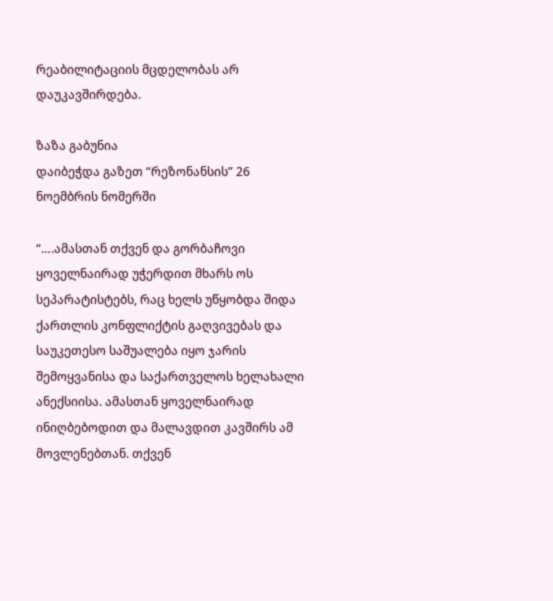რეაბილიტაციის მცდელობას არ დაუკავშირდება.

ზაზა გაბუნია
დაიბეჭდა გაზეთ “რეზონანსის” 26 ნოემბრის ნომერში

“….ამასთან თქვენ და გორბაჩოვი ყოველნაირად უჭერდით მხარს ოს სეპარატისტებს, რაც ხელს უწყობდა შიდა ქართლის კონფლიქტის გაღვივებას და საუკეთესო საშუალება იყო ჯარის შემოყვანისა და საქართველოს ხელახალი ანექსიისა. ამასთან ყოველნაირად ინიღბებოდით და მალავდით კავშირს ამ მოვლენებთან. თქვენ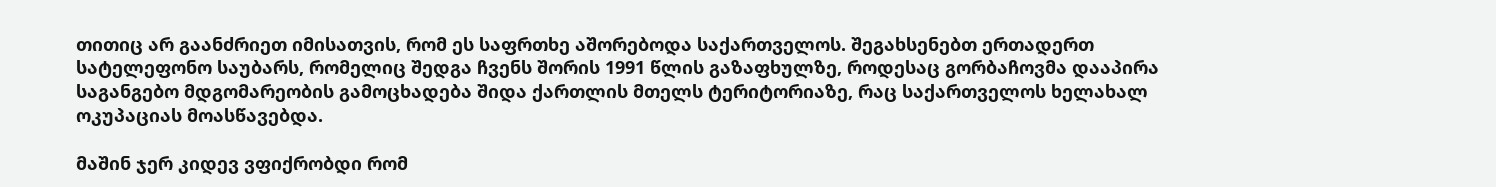თითიც არ გაანძრიეთ იმისათვის, რომ ეს საფრთხე აშორებოდა საქართველოს. შეგახსენებთ ერთადერთ სატელეფონო საუბარს, რომელიც შედგა ჩვენს შორის 1991 წლის გაზაფხულზე, როდესაც გორბაჩოვმა დააპირა საგანგებო მდგომარეობის გამოცხადება შიდა ქართლის მთელს ტერიტორიაზე, რაც საქართველოს ხელახალ ოკუპაციას მოასწავებდა.

მაშინ ჯერ კიდევ ვფიქრობდი რომ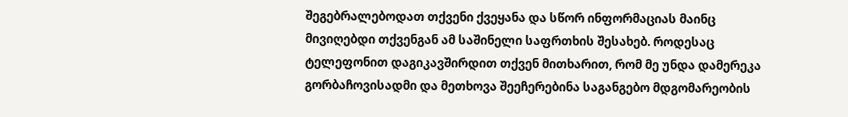შეგებრალებოდათ თქვენი ქვეყანა და სწორ ინფორმაციას მაინც მივიღებდი თქვენგან ამ საშინელი საფრთხის შესახებ. როდესაც ტელეფონით დაგიკავშირდით თქვენ მითხარით, რომ მე უნდა დამერეკა გორბაჩოვისადმი და მეთხოვა შეეჩერებინა საგანგებო მდგომარეობის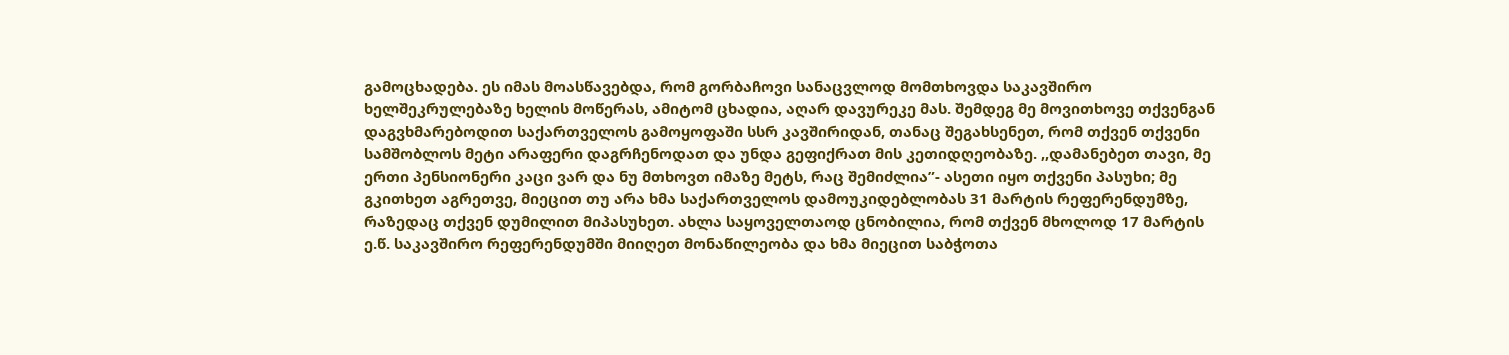გამოცხადება. ეს იმას მოასწავებდა, რომ გორბაჩოვი სანაცვლოდ მომთხოვდა საკავშირო ხელშეკრულებაზე ხელის მოწერას, ამიტომ ცხადია, აღარ დავურეკე მას. შემდეგ მე მოვითხოვე თქვენგან დაგვხმარებოდით საქართველოს გამოყოფაში სსრ კავშირიდან, თანაც შეგახსენეთ, რომ თქვენ თქვენი სამშობლოს მეტი არაფერი დაგრჩენოდათ და უნდა გეფიქრათ მის კეთიდღეობაზე. ,,დამანებეთ თავი, მე ერთი პენსიონერი კაცი ვარ და ნუ მთხოვთ იმაზე მეტს, რაც შემიძლია”- ასეთი იყო თქვენი პასუხი; მე გკითხეთ აგრეთვე, მიეცით თუ არა ხმა საქართველოს დამოუკიდებლობას 31 მარტის რეფერენდუმზე, რაზედაც თქვენ დუმილით მიპასუხეთ. ახლა საყოველთაოდ ცნობილია, რომ თქვენ მხოლოდ 17 მარტის ე.წ. საკავშირო რეფერენდუმში მიიღეთ მონაწილეობა და ხმა მიეცით საბჭოთა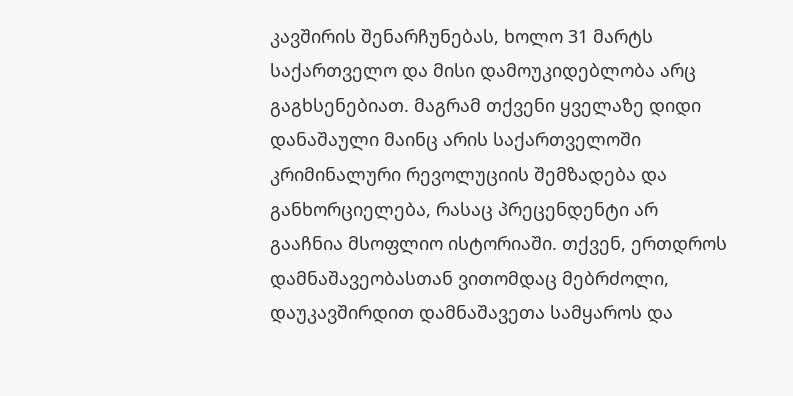კავშირის შენარჩუნებას, ხოლო 31 მარტს საქართველო და მისი დამოუკიდებლობა არც გაგხსენებიათ. მაგრამ თქვენი ყველაზე დიდი დანაშაული მაინც არის საქართველოში კრიმინალური რევოლუციის შემზადება და განხორციელება, რასაც პრეცენდენტი არ გააჩნია მსოფლიო ისტორიაში. თქვენ, ერთდროს დამნაშავეობასთან ვითომდაც მებრძოლი, დაუკავშირდით დამნაშავეთა სამყაროს და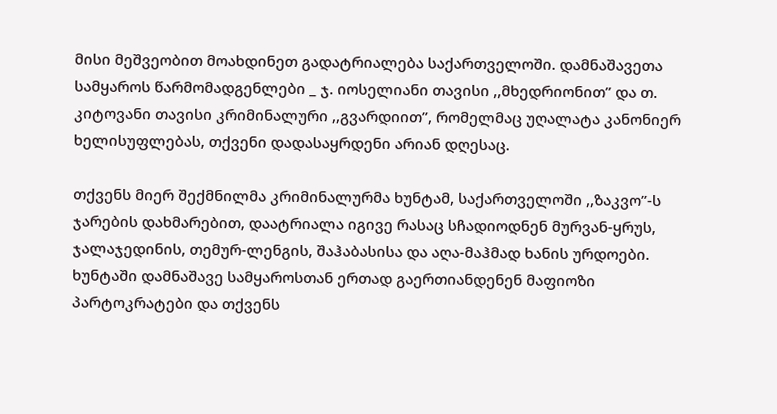მისი მეშვეობით მოახდინეთ გადატრიალება საქართველოში. დამნაშავეთა სამყაროს წარმომადგენლები _ ჯ. იოსელიანი თავისი ,,მხედრიონით” და თ. კიტოვანი თავისი კრიმინალური ,,გვარდიით”, რომელმაც უღალატა კანონიერ ხელისუფლებას, თქვენი დადასაყრდენი არიან დღესაც.

თქვენს მიერ შექმნილმა კრიმინალურმა ხუნტამ, საქართველოში ,,ზაკვო”-ს ჯარების დახმარებით, დაატრიალა იგივე რასაც სჩადიოდნენ მურვან-ყრუს, ჯალაჯედინის, თემურ-ლენგის, შაჰაბასისა და აღა-მაჰმად ხანის ურდოები. ხუნტაში დამნაშავე სამყაროსთან ერთად გაერთიანდენენ მაფიოზი პარტოკრატები და თქვენს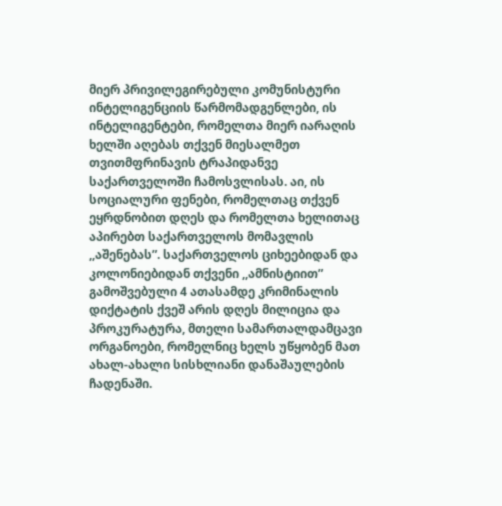მიერ პრივილეგირებული კომუნისტური ინტელიგენციის წარმომადგენლები, ის ინტელიგენტები, რომელთა მიერ იარაღის ხელში აღებას თქვენ მიესალმეთ თვითმფრინავის ტრაპიდანვე საქართველოში ჩამოსვლისას. აი, ის სოციალური ფენები, რომელთაც თქვენ ეყრდნობით დღეს და რომელთა ხელითაც აპირებთ საქართველოს მომავლის ,,აშენებას”. საქართველოს ციხეებიდან და კოლონიებიდან თქვენი ,,ამნისტიით” გამოშვებული 4 ათასამდე კრიმინალის დიქტატის ქვეშ არის დღეს მილიცია და პროკურატურა, მთელი სამართალდამცავი ორგანოები, რომელნიც ხელს უწყობენ მათ ახალ-ახალი სისხლიანი დანაშაულების ჩადენაში.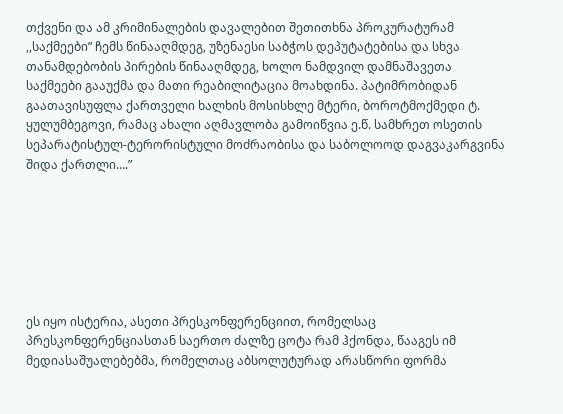თქვენი და ამ კრიმინალების დავალებით შეთითხნა პროკურატურამ ,,საქმეები” ჩემს წინააღმდეგ, უზენაესი საბჭოს დეპუტატებისა და სხვა თანამდებობის პირების წინააღმდეგ, ხოლო ნამდვილ დამნაშავეთა საქმეები გააუქმა და მათი რეაბილიტაცია მოახდინა. პატიმრობიდან გაათავისუფლა ქართველი ხალხის მოსისხლე მტერი, ბოროტმოქმედი ტ. ყულუმბეგოვი, რამაც ახალი აღმავლობა გამოიწვია ე.წ. სამხრეთ ოსეთის სეპარატისტულ-ტერორისტული მოძრაობისა და საბოლოოდ დაგვაკარგვინა შიდა ქართლი….”







ეს იყო ისტერია, ასეთი პრესკონფერენციით, რომელსაც პრესკონფერენციასთან საერთო ძალზე ცოტა რამ ჰქონდა, წააგეს იმ მედიასაშუალებებმა, რომელთაც აბსოლუტურად არასწორი ფორმა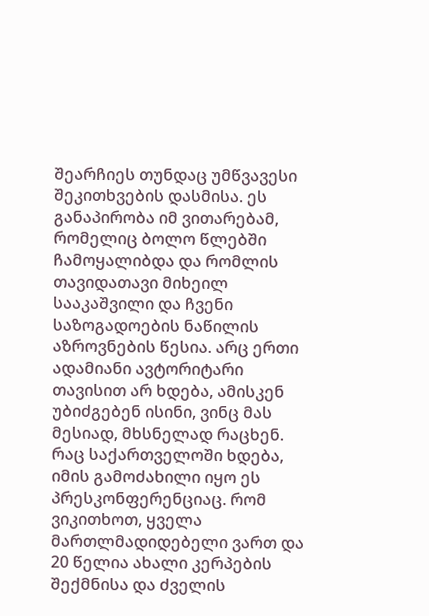შეარჩიეს თუნდაც უმწვავესი შეკითხვების დასმისა. ეს განაპირობა იმ ვითარებამ, რომელიც ბოლო წლებში ჩამოყალიბდა და რომლის თავიდათავი მიხეილ სააკაშვილი და ჩვენი საზოგადოების ნაწილის აზროვნების წესია. არც ერთი ადამიანი ავტორიტარი თავისით არ ხდება, ამისკენ უბიძგებენ ისინი, ვინც მას მესიად, მხსნელად რაცხენ. რაც საქართველოში ხდება, იმის გამოძახილი იყო ეს პრესკონფერენციაც. რომ ვიკითხოთ, ყველა მართლმადიდებელი ვართ და 20 წელია ახალი კერპების შექმნისა და ძველის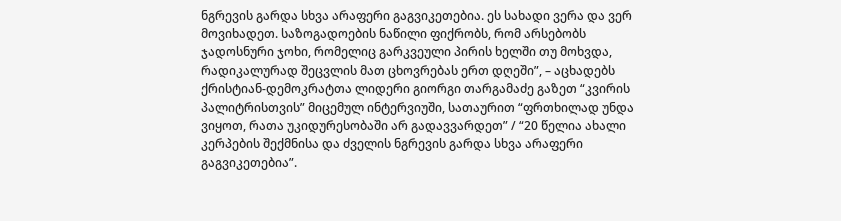ნგრევის გარდა სხვა არაფერი გაგვიკეთებია. ეს სახადი ვერა და ვერ მოვიხადეთ. საზოგადოების ნაწილი ფიქრობს, რომ არსებობს ჯადოსნური ჯოხი, რომელიც გარკვეული პირის ხელში თუ მოხვდა, რადიკალურად შეცვლის მათ ცხოვრებას ერთ დღეში”, – აცხადებს ქრისტიან-დემოკრატთა ლიდერი გიორგი თარგამაძე გაზეთ “კვირის პალიტრისთვის” მიცემულ ინტერვიუში, სათაურით “ფრთხილად უნდა ვიყოთ, რათა უკიდურესობაში არ გადავვარდეთ” / “20 წელია ახალი კერპების შექმნისა და ძველის ნგრევის გარდა სხვა არაფერი გაგვიკეთებია”.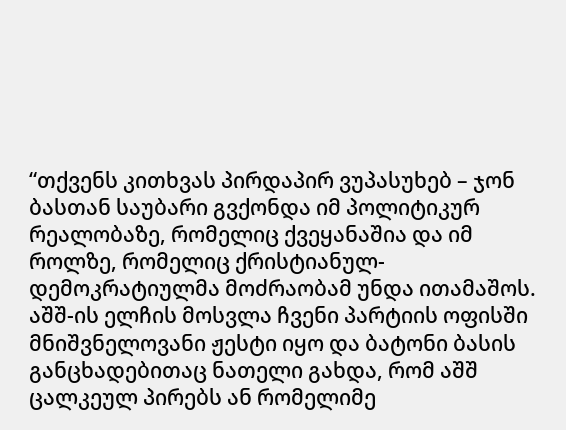“თქვენს კითხვას პირდაპირ ვუპასუხებ – ჯონ ბასთან საუბარი გვქონდა იმ პოლიტიკურ რეალობაზე, რომელიც ქვეყანაშია და იმ როლზე, რომელიც ქრისტიანულ-დემოკრატიულმა მოძრაობამ უნდა ითამაშოს. აშშ-ის ელჩის მოსვლა ჩვენი პარტიის ოფისში მნიშვნელოვანი ჟესტი იყო და ბატონი ბასის განცხადებითაც ნათელი გახდა, რომ აშშ ცალკეულ პირებს ან რომელიმე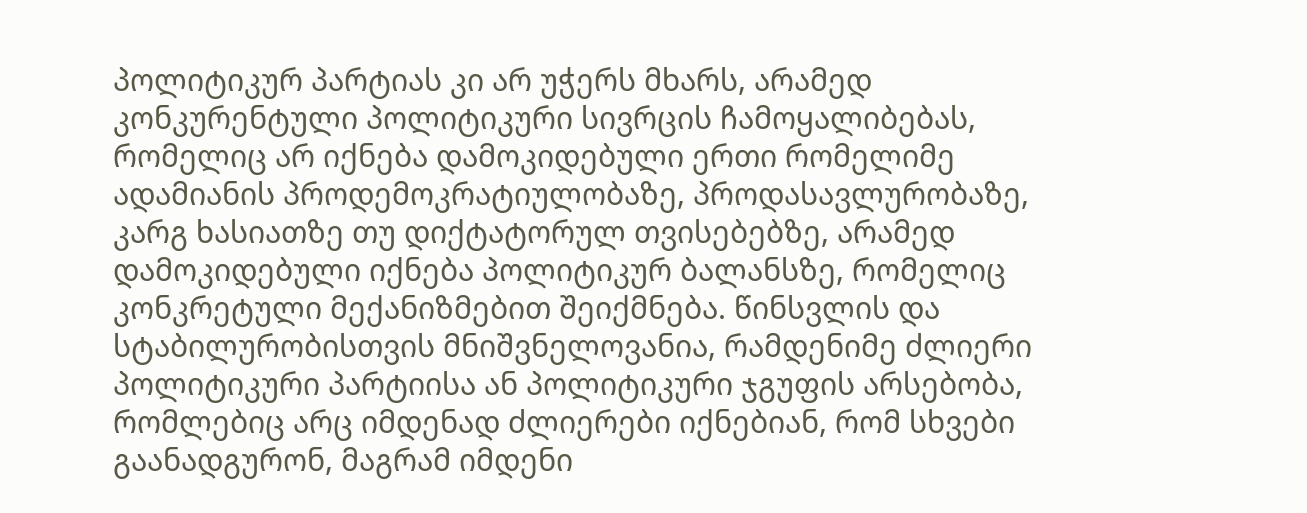პოლიტიკურ პარტიას კი არ უჭერს მხარს, არამედ კონკურენტული პოლიტიკური სივრცის ჩამოყალიბებას, რომელიც არ იქნება დამოკიდებული ერთი რომელიმე ადამიანის პროდემოკრატიულობაზე, პროდასავლურობაზე, კარგ ხასიათზე თუ დიქტატორულ თვისებებზე, არამედ დამოკიდებული იქნება პოლიტიკურ ბალანსზე, რომელიც კონკრეტული მექანიზმებით შეიქმნება. წინსვლის და სტაბილურობისთვის მნიშვნელოვანია, რამდენიმე ძლიერი პოლიტიკური პარტიისა ან პოლიტიკური ჯგუფის არსებობა, რომლებიც არც იმდენად ძლიერები იქნებიან, რომ სხვები გაანადგურონ, მაგრამ იმდენი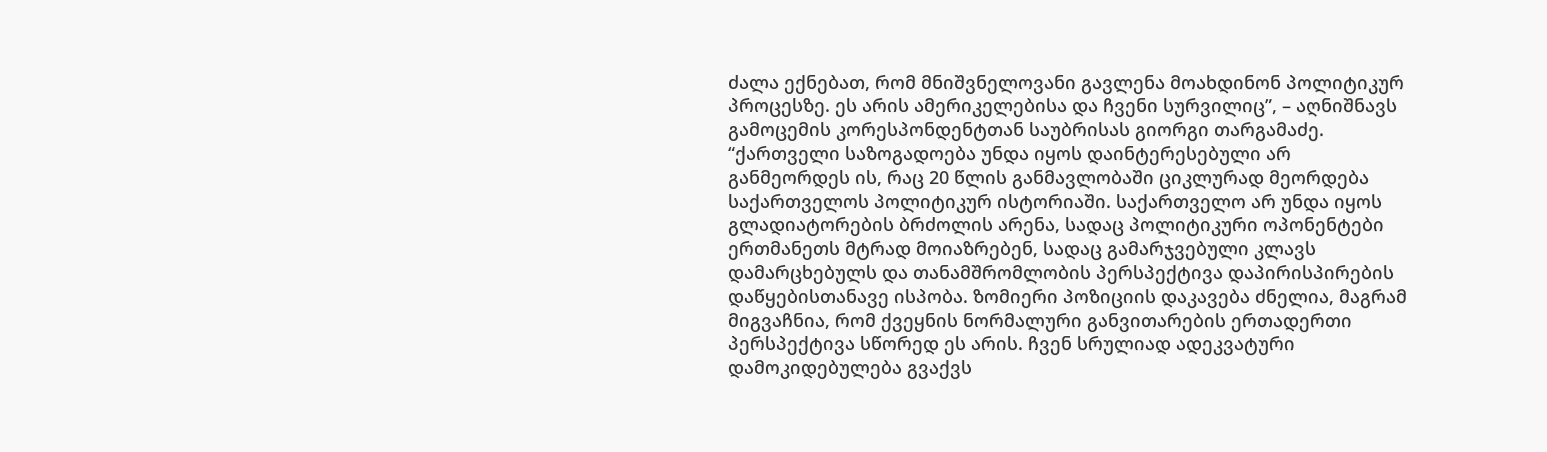ძალა ექნებათ, რომ მნიშვნელოვანი გავლენა მოახდინონ პოლიტიკურ პროცესზე. ეს არის ამერიკელებისა და ჩვენი სურვილიც”, – აღნიშნავს გამოცემის კორესპონდენტთან საუბრისას გიორგი თარგამაძე.
“ქართველი საზოგადოება უნდა იყოს დაინტერესებული არ განმეორდეს ის, რაც 20 წლის განმავლობაში ციკლურად მეორდება საქართველოს პოლიტიკურ ისტორიაში. საქართველო არ უნდა იყოს გლადიატორების ბრძოლის არენა, სადაც პოლიტიკური ოპონენტები ერთმანეთს მტრად მოიაზრებენ, სადაც გამარჯვებული კლავს დამარცხებულს და თანამშრომლობის პერსპექტივა დაპირისპირების დაწყებისთანავე ისპობა. ზომიერი პოზიციის დაკავება ძნელია, მაგრამ მიგვაჩნია, რომ ქვეყნის ნორმალური განვითარების ერთადერთი პერსპექტივა სწორედ ეს არის. ჩვენ სრულიად ადეკვატური დამოკიდებულება გვაქვს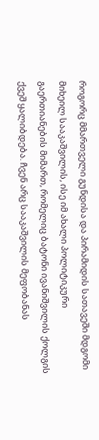როგორც მმართველი გუნდისა და პირამიდის სათავეში მდგომი მიხეილ სააკაშვილის, ისე იმ ახალი პოლიტიკური გაერთიანების მიმართ, რომელიც ბატონი ივანიშვილის ქოლგის ქვეშ ყალიბდება. ჩვენ არც სააკაშვილის მეფობანას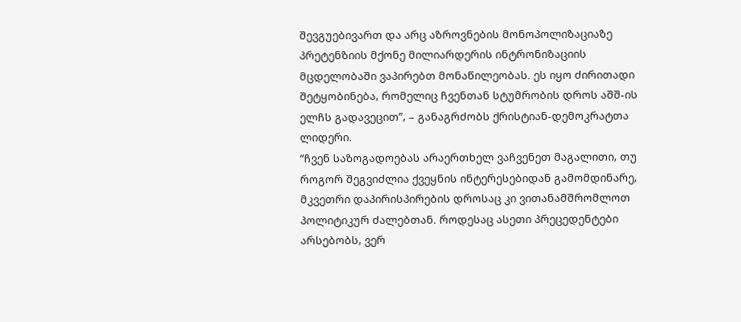შევგუებივართ და არც აზროვნების მონოპოლიზაციაზე პრეტენზიის მქონე მილიარდერის ინტრონიზაციის მცდელობაში ვაპირებთ მონაწილეობას. ეს იყო ძირითადი შეტყობინება, რომელიც ჩვენთან სტუმრობის დროს აშშ-ის ელჩს გადავეცით”, – განაგრძობს ქრისტიან-დემოკრატთა ლიდერი.
“ჩვენ საზოგადოებას არაერთხელ ვაჩვენეთ მაგალითი, თუ როგორ შეგვიძლია ქვეყნის ინტერესებიდან გამომდინარე, მკვეთრი დაპირისპირების დროსაც კი ვითანამშრომლოთ პოლიტიკურ ძალებთან. როდესაც ასეთი პრეცედენტები არსებობს, ვერ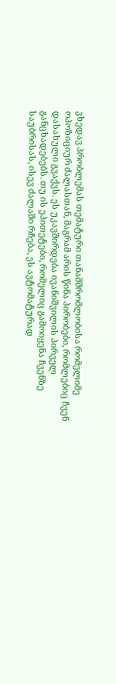ვხედავ პრობლემას თემატური თანამშრომლობისა რომელიმე ოპოზიციურ ძალასთან, მაგრამ არის წინა პირობები, რომლებიც ჩვენ დასახული გვაქვს. ეს უკავშირდება ივანიშვილის პირველ განცხადებებს. თუ ის ეპითეტები, რომელიც გამოიყენა ჩვენზე საუბრისას, ისევ ძალაში რჩება, ეს ავტომატურად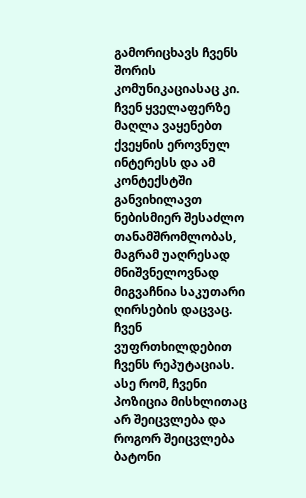გამორიცხავს ჩვენს შორის კომუნიკაციასაც კი. ჩვენ ყველაფერზე მაღლა ვაყენებთ ქვეყნის ეროვნულ ინტერესს და ამ კონტექსტში განვიხილავთ ნებისმიერ შესაძლო თანამშრომლობას, მაგრამ უაღრესად მნიშვნელოვნად მიგვაჩნია საკუთარი ღირსების დაცვაც. ჩვენ ვუფრთხილდებით ჩვენს რეპუტაციას. ასე რომ, ჩვენი პოზიცია მისხლითაც არ შეიცვლება და როგორ შეიცვლება ბატონი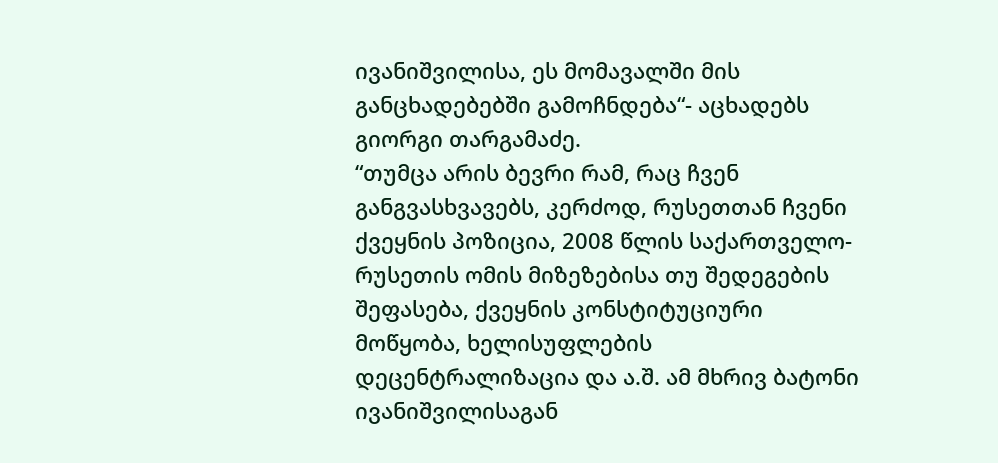ივანიშვილისა, ეს მომავალში მის განცხადებებში გამოჩნდება“- აცხადებს გიორგი თარგამაძე.
“თუმცა არის ბევრი რამ, რაც ჩვენ განგვასხვავებს, კერძოდ, რუსეთთან ჩვენი ქვეყნის პოზიცია, 2008 წლის საქართველო-რუსეთის ომის მიზეზებისა თუ შედეგების შეფასება, ქვეყნის კონსტიტუციური მოწყობა, ხელისუფლების დეცენტრალიზაცია და ა.შ. ამ მხრივ ბატონი ივანიშვილისაგან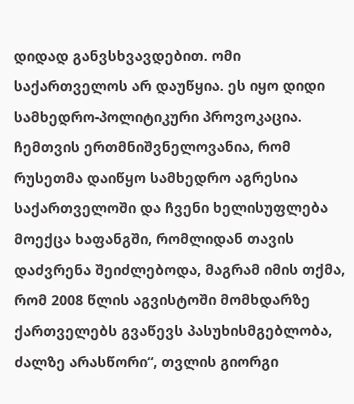დიდად განვსხვავდებით. ომი საქართველოს არ დაუწყია. ეს იყო დიდი სამხედრო-პოლიტიკური პროვოკაცია. ჩემთვის ერთმნიშვნელოვანია, რომ რუსეთმა დაიწყო სამხედრო აგრესია საქართველოში და ჩვენი ხელისუფლება მოექცა ხაფანგში, რომლიდან თავის დაძვრენა შეიძლებოდა, მაგრამ იმის თქმა, რომ 2008 წლის აგვისტოში მომხდარზე ქართველებს გვაწევს პასუხისმგებლობა, ძალზე არასწორი“, თვლის გიორგი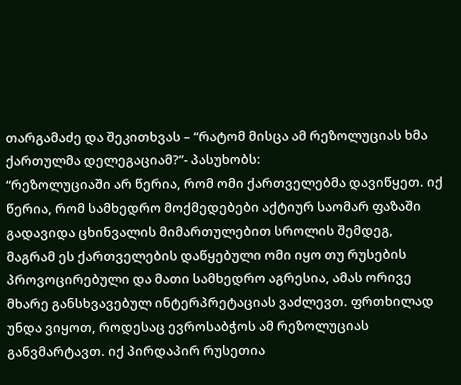თარგამაძე და შეკითხვას – “რატომ მისცა ამ რეზოლუციას ხმა ქართულმა დელეგაციამ?”- პასუხობს:
“რეზოლუციაში არ წერია, რომ ომი ქართველებმა დავიწყეთ. იქ წერია, რომ სამხედრო მოქმედებები აქტიურ საომარ ფაზაში გადავიდა ცხინვალის მიმართულებით სროლის შემდეგ, მაგრამ ეს ქართველების დაწყებული ომი იყო თუ რუსების პროვოცირებული და მათი სამხედრო აგრესია, ამას ორივე მხარე განსხვავებულ ინტერპრეტაციას ვაძლევთ. ფრთხილად უნდა ვიყოთ, როდესაც ევროსაბჭოს ამ რეზოლუციას განვმარტავთ. იქ პირდაპირ რუსეთია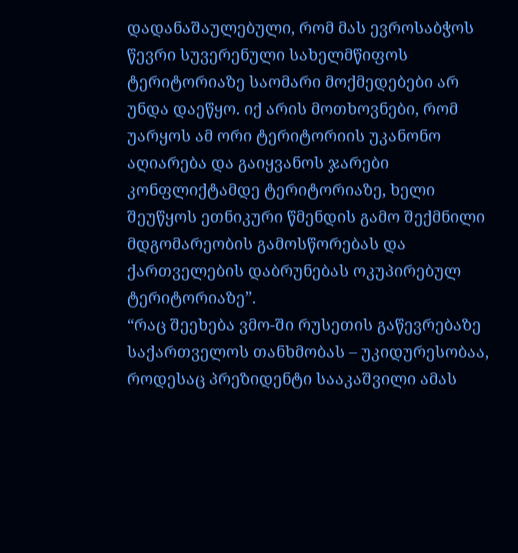დადანაშაულებული, რომ მას ევროსაბჭოს წევრი სუვერენული სახელმწიფოს ტერიტორიაზე საომარი მოქმედებები არ უნდა დაეწყო. იქ არის მოთხოვნები, რომ უარყოს ამ ორი ტერიტორიის უკანონო აღიარება და გაიყვანოს ჯარები კონფლიქტამდე ტერიტორიაზე, ხელი შეუწყოს ეთნიკური წმენდის გამო შექმნილი მდგომარეობის გამოსწორებას და ქართველების დაბრუნებას ოკუპირებულ ტერიტორიაზე”.
“რაც შეეხება ვმო-ში რუსეთის გაწევრებაზე საქართველოს თანხმობას – უკიდურესობაა, როდესაც პრეზიდენტი სააკაშვილი ამას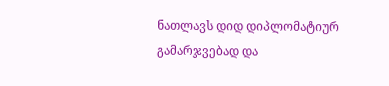ნათლავს დიდ დიპლომატიურ გამარჯვებად და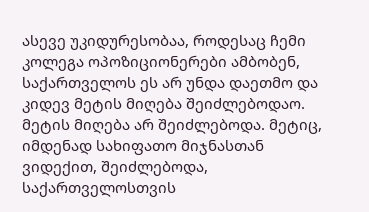ასევე უკიდურესობაა, როდესაც ჩემი კოლეგა ოპოზიციონერები ამბობენ, საქართველოს ეს არ უნდა დაეთმო და კიდევ მეტის მიღება შეიძლებოდაო. მეტის მიღება არ შეიძლებოდა. მეტიც, იმდენად სახიფათო მიჯნასთან ვიდექით, შეიძლებოდა, საქართველოსთვის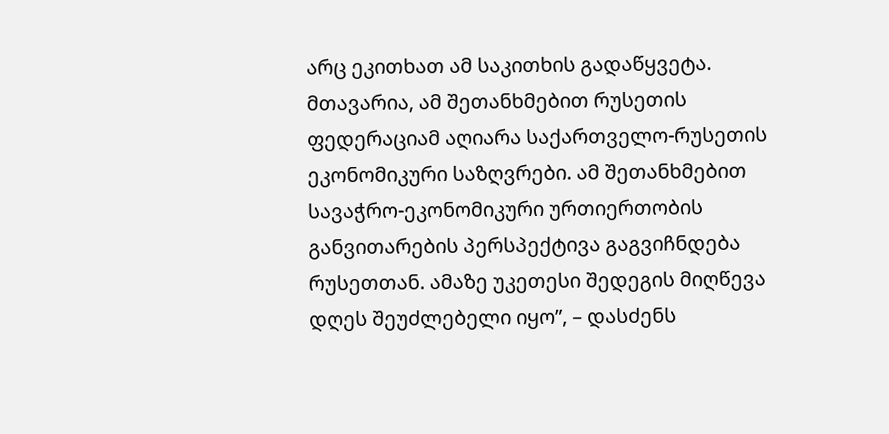არც ეკითხათ ამ საკითხის გადაწყვეტა. მთავარია, ამ შეთანხმებით რუსეთის ფედერაციამ აღიარა საქართველო-რუსეთის ეკონომიკური საზღვრები. ამ შეთანხმებით სავაჭრო-ეკონომიკური ურთიერთობის განვითარების პერსპექტივა გაგვიჩნდება რუსეთთან. ამაზე უკეთესი შედეგის მიღწევა დღეს შეუძლებელი იყო”, – დასძენს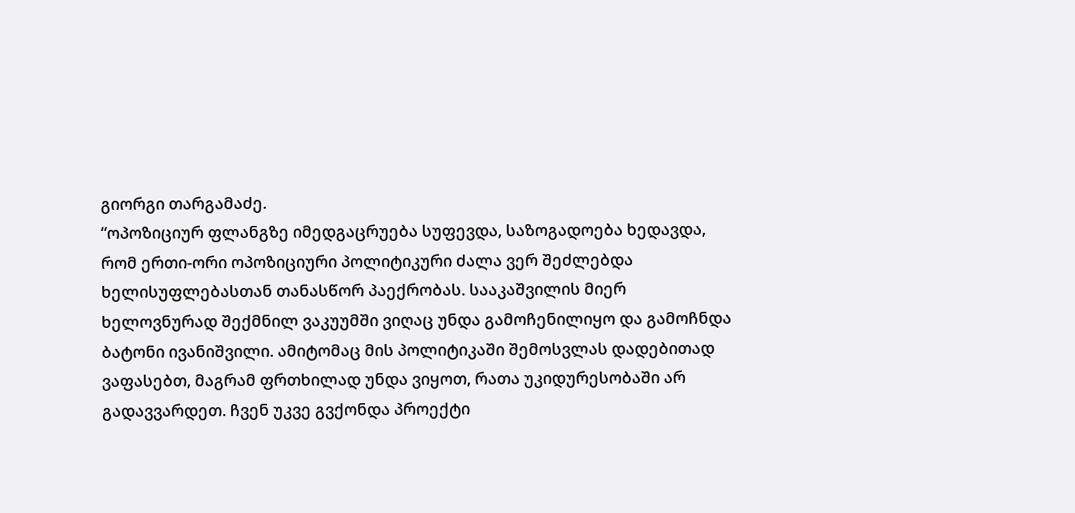გიორგი თარგამაძე.
“ოპოზიციურ ფლანგზე იმედგაცრუება სუფევდა, საზოგადოება ხედავდა, რომ ერთი-ორი ოპოზიციური პოლიტიკური ძალა ვერ შეძლებდა ხელისუფლებასთან თანასწორ პაექრობას. სააკაშვილის მიერ ხელოვნურად შექმნილ ვაკუუმში ვიღაც უნდა გამოჩენილიყო და გამოჩნდა ბატონი ივანიშვილი. ამიტომაც მის პოლიტიკაში შემოსვლას დადებითად ვაფასებთ, მაგრამ ფრთხილად უნდა ვიყოთ, რათა უკიდურესობაში არ გადავვარდეთ. ჩვენ უკვე გვქონდა პროექტი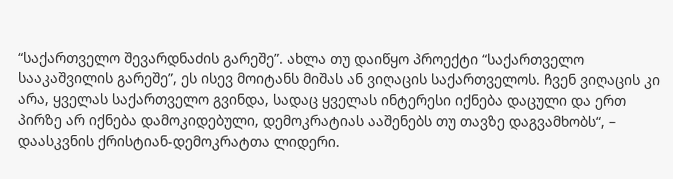“საქართველო შევარდნაძის გარეშე”. ახლა თუ დაიწყო პროექტი “საქართველო სააკაშვილის გარეშე”, ეს ისევ მოიტანს მიშას ან ვიღაცის საქართველოს. ჩვენ ვიღაცის კი არა, ყველას საქართველო გვინდა, სადაც ყველას ინტერესი იქნება დაცული და ერთ პირზე არ იქნება დამოკიდებული, დემოკრატიას ააშენებს თუ თავზე დაგვამხობს“, – დაასკვნის ქრისტიან-დემოკრატთა ლიდერი.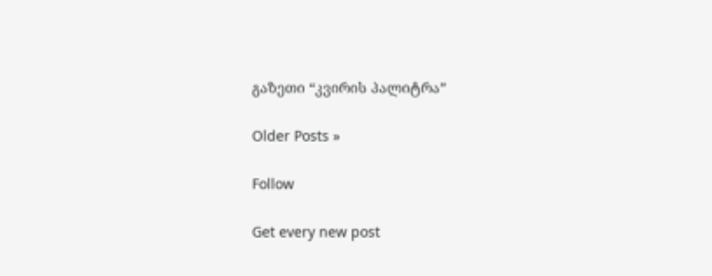გაზეთი “კვირის პალიტრა”

Older Posts »

Follow

Get every new post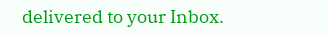delivered to your Inbox.